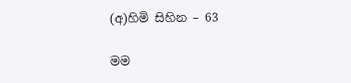(අ)හිමි සිහින – 63

මම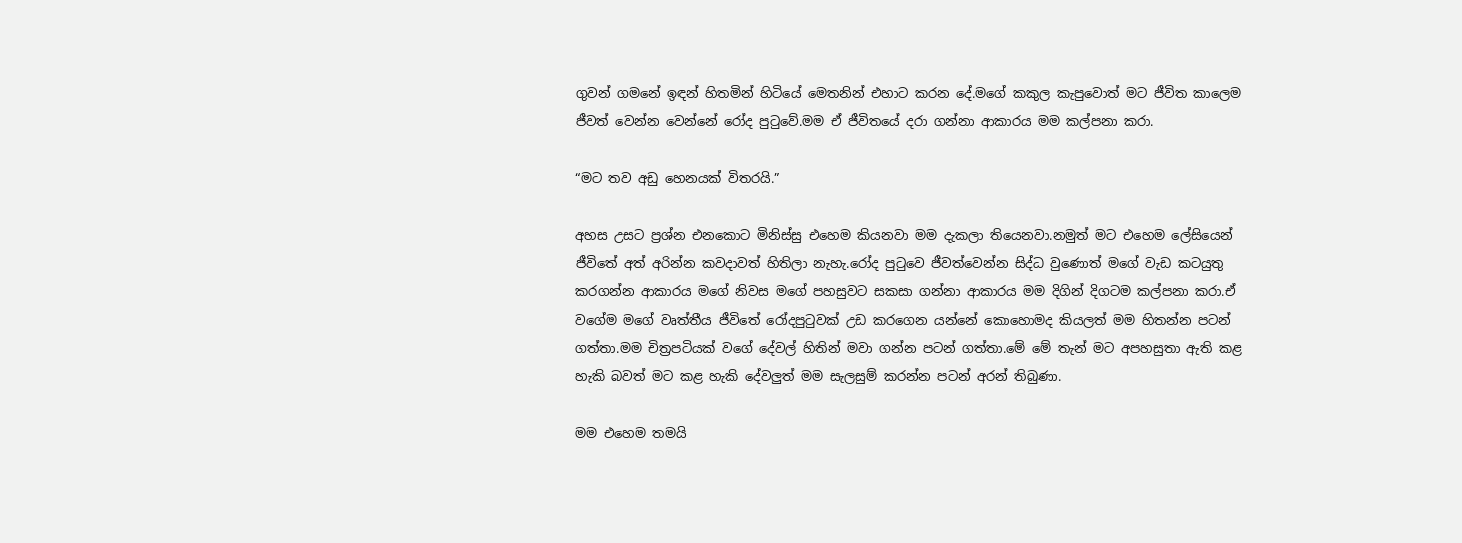ගුවන් ගමනේ ඉඳන් හිතමින් හිටියේ මෙතනින් එහාට කරන දේ.මගේ කකුල කැපුවොත් මට ජීවිත කාලෙම ජීවත් වෙන්න වෙන්නේ රෝද පුටුවේ.මම ඒ ජීවිතයේ දරා ගන්නා ආකාරය මම කල්පනා කරා.

“මට තව අඩු හෙනයක් විතරයි.”

අහස උසට ප්‍රශ්න එනකොට මිනිස්සු එහෙම කියනවා මම දැකලා තියෙනවා.නමුත් මට එහෙම ලේසියෙන් ජීවිතේ අත් අරින්න කවදාවත් හිතිලා නැහැ.රෝද පුටුවෙ ජීවත්වෙන්න සිද්ධ වුණොත් මගේ වැඩ කටයුතු කරගන්න ආකාරය මගේ නිවස මගේ පහසුවට සකසා ගන්නා ආකාරය මම දිගින් දිගටම කල්පනා කරා.ඒ වගේම මගේ වෘත්තීය ජීවිතේ රෝදපුටුවක් උඩ කරගෙන යන්නේ කොහොමද කියලත් මම හිතන්න පටන් ගත්තා.මම චිත්‍රපටියක් වගේ දේවල් හිතින් මවා ගන්න පටන් ගත්තා.මේ මේ තැන් මට අපහසුතා ඇති කළ හැකි බවත් මට කළ හැකි දේවලුත් මම සැලසුම් කරන්න පටන් අරන් තිබුණා.

මම එහෙම තමයි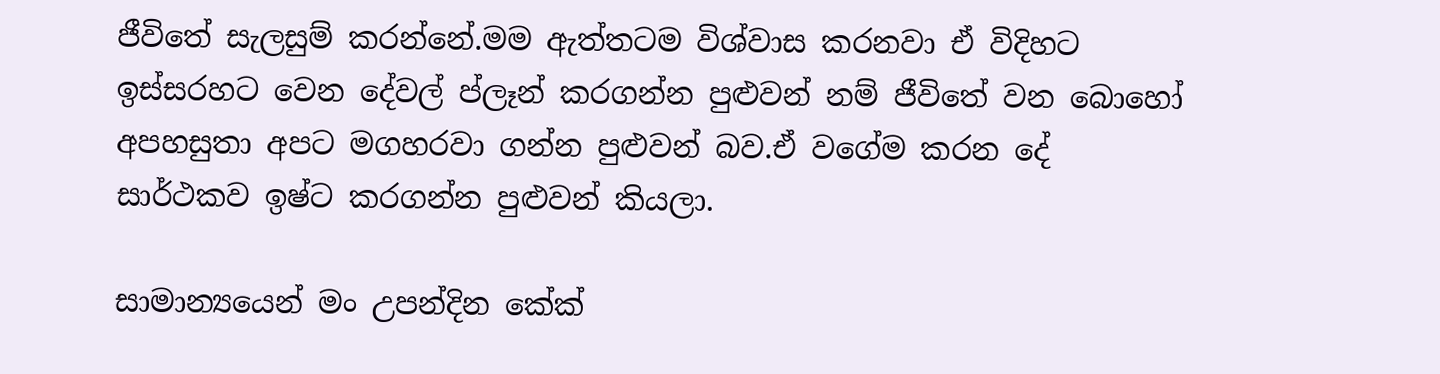ජීවිතේ සැලසුම් කරන්නේ.මම ඇත්තටම විශ්වාස කරනවා ඒ විදිහට ඉස්සරහට වෙන දේවල් ප්ලෑන් කරගන්න පුළුවන් නම් ජීවිතේ වන බොහෝ අපහසුතා අපට මගහරවා ගන්න පුළුවන් බව.ඒ වගේම කරන දේ සාර්ථකව ඉෂ්ට කරගන්න පුළුවන් කියලා.

සාමාන්‍යයෙන් මං උපන්දින කේක්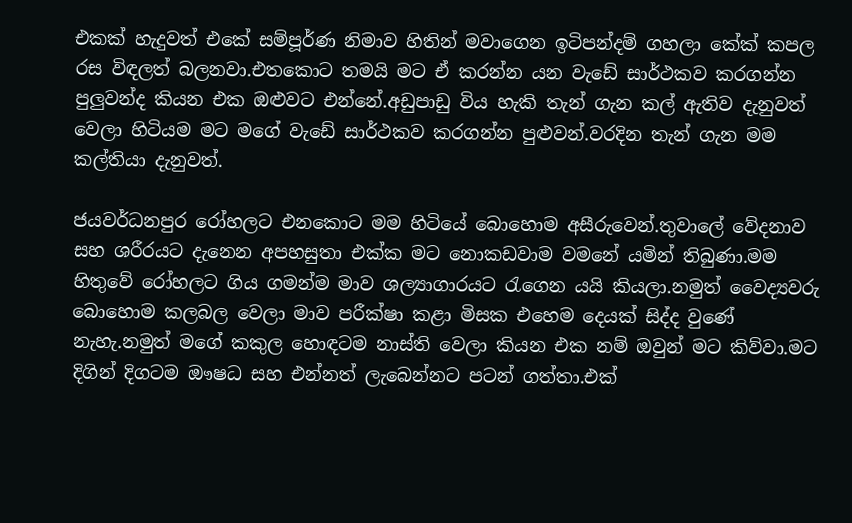එකක් හැදුවත් එකේ සම්පූර්ණ නිමාව හිතින් මවාගෙන ඉටිපන්දම් ගහලා කේක් කපල රස විඳලත් බලනවා.එතකොට තමයි මට ඒ කරන්න යන වැඩේ සාර්ථකව කරගන්න පුලුවන්ද කියන එක ඔළුවට එන්නේ.අඩුපාඩු විය හැකි තැන් ගැන කල් ඇතිව දැනුවත් වෙලා හිටියම මට මගේ වැඩේ සාර්ථකව කරගන්න පුළුවන්.වරදින තැන් ගැන මම කල්තියා දැනුවත්.

ජයවර්ධනපුර රෝහලට එනකොට මම හිටියේ බොහොම අසීරුවෙන්.තුවාලේ වේදනාව සහ ශරීරයට දැනෙන අපහසුතා එක්ක මට නොකඩවාම වමනේ යමින් තිබුණා.මම හිතුවේ රෝහලට ගිය ගමන්ම මාව ශල්‍යාගාරයට රැගෙන යයි කියලා.නමුත් වෛද්‍යවරු බොහොම කලබල වෙලා මාව පරීක්ෂා කළා මිසක එහෙම දෙයක් සිද්ද වුණේ නැහැ.නමුත් මගේ කකුල හොඳටම නාස්ති වෙලා කියන එක නම් ඔවුන් මට කිව්වා.මට දිගින් දිගටම ඖෂධ සහ එන්නත් ලැබෙන්නට පටන් ගත්තා.එක්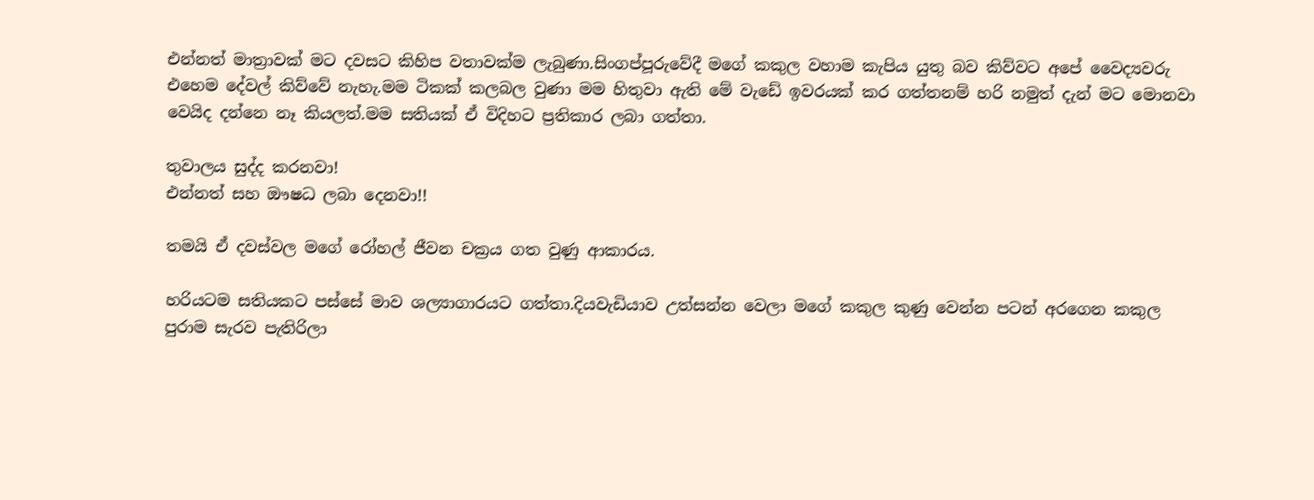එන්නත් මාත්‍රාවක් මට දවසට කිහිප වතාවක්ම ලැබුණා.සිංගප්පූරුවේදී මගේ කකුල වහාම කැපිය යුතු බව කිව්වට අපේ වෛද්‍යවරු එහෙම දේවල් කිව්වේ නැහැ.මම ටිකක් කලබල වුණා මම හිතුවා ඇති මේ වැඩේ ඉවරයක් කර ගත්තනම් හරි නමුත් දැන් මට මොනවා වෙයිද දන්නෙ නෑ කියලත්.මම සතියක් ඒ විදිහට ප්‍රතිකාර ලබා ගත්තා.

තුවාලය සුද්ද කරනවා!
එන්නත් සහ ඖෂධ ලබා දෙනවා!!

තමයි ඒ දවස්වල මගේ රෝහල් ජීවන චක්‍රය ගත වුණු ආකාරය.

හරියටම සතියකට පස්සේ මාව ශල්‍යාගාරයට ගත්තා.දියවැඩියාව උත්සන්න වෙලා මගේ කකුල කුණු වෙන්න පටන් අරගෙන කකුල පුරාම සැරව පැතිරිලා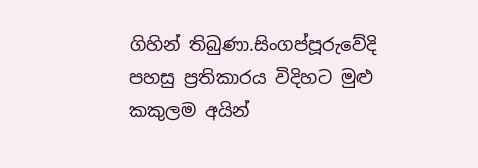ගිහින් තිබුණා.සිංගප්පූරුවේදි පහසු ප්‍රතිකාරය විදිහට මුළු කකුලම අයින්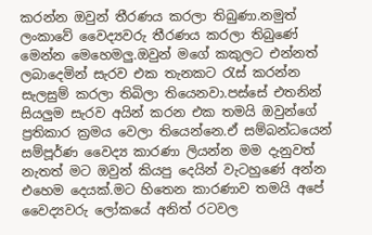කරන්න ඔවුන් තීරණය කරලා තිබුණා.නමුත් ලංකාවේ වෛද්‍යවරු තීරණය කරලා තිබුණේ මෙන්න මෙහෙමලු.ඔවුන් මගේ කකුලට එන්නත් ලබාදෙමින් සැරව එක තැනකට රැස් කරන්න සැලසුම් කරලා තිබිලා තියෙනවා.පස්සේ එතනින් සියලුම සැරව අයින් කරන එක තමයි ඔවුන්ගේ ප්‍රතිකාර ක්‍රමය වෙලා තියෙන්නෙ.ඒ සම්බන්ධයෙන් සම්පූර්ණ වෛද්‍ය කාරණා ලියන්න මම දැනුවත් නැතත් මට ඔවුන් කියපු දෙයින් වැටහුණේ අන්න එහෙම දෙයක්.මට හිතෙන කාරණාව තමයි අපේ වෛද්‍යවරු ලෝකයේ අනිත් රටවල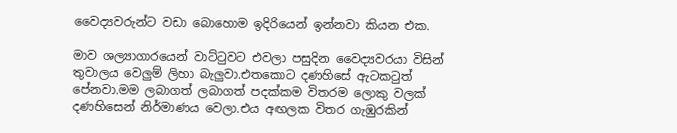වෛද්‍යවරුන්ට වඩා බොහොම ඉදිරියෙන් ඉන්නවා කියන එක.

මාව ශල්‍යාගාරයෙන් වාට්ටුවට එවලා පසුදින වෛද්‍යවරයා විසින් තුවාලය වෙලුම් ලිහා බැලුවා.එතකොට දණහිසේ ඇටකටුත් පේනවා.මම ලබාගත් ලබාගත් පදක්කම විතරම ලොකු වලක් දණහිසෙන් නිර්මාණය වෙලා.එය අඟලක විතර ගැඹුරකින්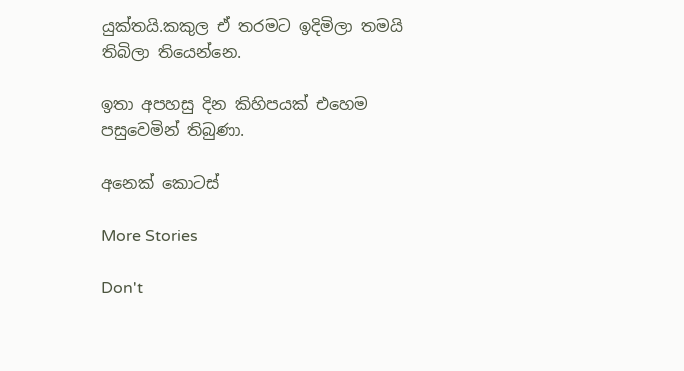යුක්තයි.කකුල ඒ තරමට ඉදිමිලා තමයි තිබිලා තියෙන්නෙ.

ඉතා අපහසු දින කිහිපයක් එහෙම පසුවෙමින් තිබුණා.

අනෙක් කොටස්

More Stories

Don't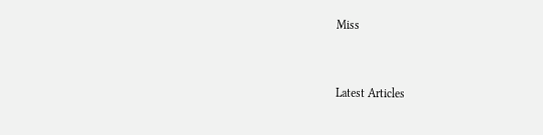Miss


Latest Articles